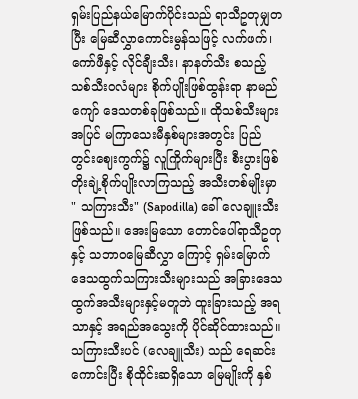ရှမ်းပြည်နယ်မြောက်ပိုင်းသည် ရာသီဥတုမျှတပြီး မြေဆီလွှာကောင်းမွန်သဖြင့် လက်ဖက်၊ ကော်ဖီနှင့် လိုင်ချီးသီး၊ နာနတ်သီး စသည့် သစ်သီးဝလံများ စိုက်ပျိုးဖြစ်ထွန်းရာ နာမည်ကျော် ဒေသတစ်ခုဖြစ်သည်။ ထိုသစ်သီးများအပြင် မကြာသေးမီနှစ်များအတွင်း ပြည်တွင်းဈေးကွက်၌ လူကြိုက်များပြီး စီးပွားဖြစ် တိုးချဲ့စိုက်ပျိုးလာကြသည့် အသီးတစ်မျိုးမှာ " သကြားသီး" (Sapodilla) ခေါ် လေချူးသီး ဖြစ်သည်။ အေးမြသော တောင်ပေါ်ရာသီဥတုနှင့် သဘာဝမြေဆီလွှာ ကြောင့် ရှမ်းမြောက်ဒေသထွက်သကြားသီးများသည် အခြားဒေသထွက်အသီးများနှင့်မတူဘဲ ထူးခြားသည့် အရသာနှင့် အရည်အသွေးကို ပိုင်ဆိုင်ထားသည်။
သကြားသီးပင် (လေချူသီး) သည် ရေဆင်းကောင်းပြီး စိုထိုင်းဆရှိသော မြေမျိုးကို နှစ်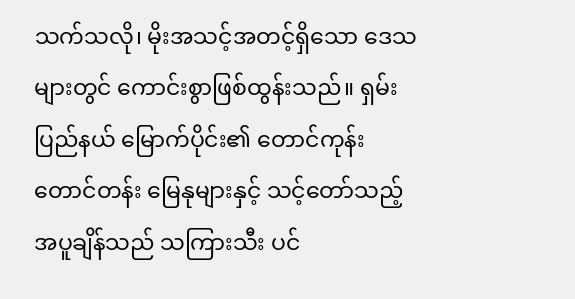သက်သလို၊ မိုးအသင့်အတင့်ရှိသော ဒေသများတွင် ကောင်းစွာဖြစ်ထွန်းသည်။ ရှမ်းပြည်နယ် မြောက်ပိုင်း၏ တောင်ကုန်းတောင်တန်း မြေနုများနှင့် သင့်တော်သည့် အပူချိန်သည် သကြားသီး ပင်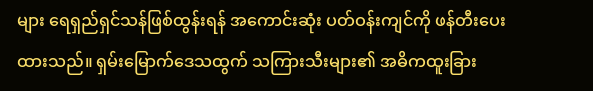များ ရေရှည်ရှင်သန်ဖြစ်ထွန်းရန် အကောင်းဆုံး ပတ်ဝန်းကျင်ကို ဖန်တီးပေးထားသည်။ ရှမ်းမြောက်ဒေသထွက် သကြားသီးများ၏ အဓိကထူးခြား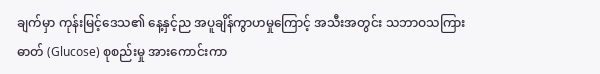ချက်မှာ ကုန်းမြင့်ဒေသ၏ နေ့နှင့်ည အပူချိန်ကွာဟမှုကြောင့် အသီးအတွင်း သဘာဝသကြားဓာတ် (Glucose) စုစည်းမှု အားကောင်းကာ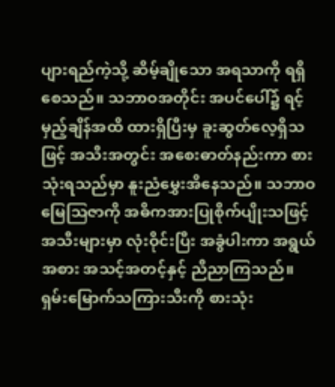ပျားရည်ကဲ့သို့ ဆိမ့်ချိုသော အရသာကို ရရှိစေသည်။ သဘာဝအတိုင်း အပင်ပေါ်၌ ရင့်မှည့်ချိန်အထိ ထားရှိပြီးမှ ခူးဆွတ်လေ့ရှိသဖြင့် အသီးအတွင်း အစေးဓာတ်နည်းကာ စားသုံးရသည်မှာ နူးညံမွှေးအိနေသည်။ သဘာဝမြေဩဇာကို အဓိကအားပြုစိုက်ပျိုးသဖြင့် အသီးများမှာ လုံးဝိုင်းပြီး အခွံပါးကာ အရွယ်အစား အသင့်အတင့်နှင့် ညီညာကြသည်။
ရှမ်းမြောက်သကြားသီးကို စားသုံး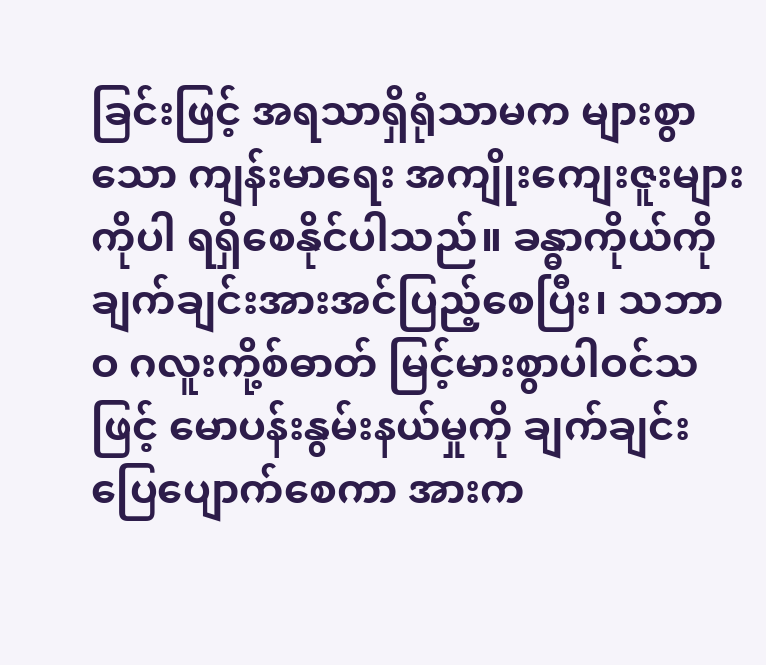ခြင်းဖြင့် အရသာရှိရုံသာမက များစွာသော ကျန်းမာရေး အကျိုးကျေးဇူးများကိုပါ ရရှိစေနိုင်ပါသည်။ ခန္ဓာကိုယ်ကို ချက်ချင်းအားအင်ပြည့်စေပြီး၊ သဘာဝ ဂလူးကို့စ်ဓာတ် မြင့်မားစွာပါဝင်သဖြင့် မောပန်းနွမ်းနယ်မှုကို ချက်ချင်းပြေပျောက်စေကာ အားက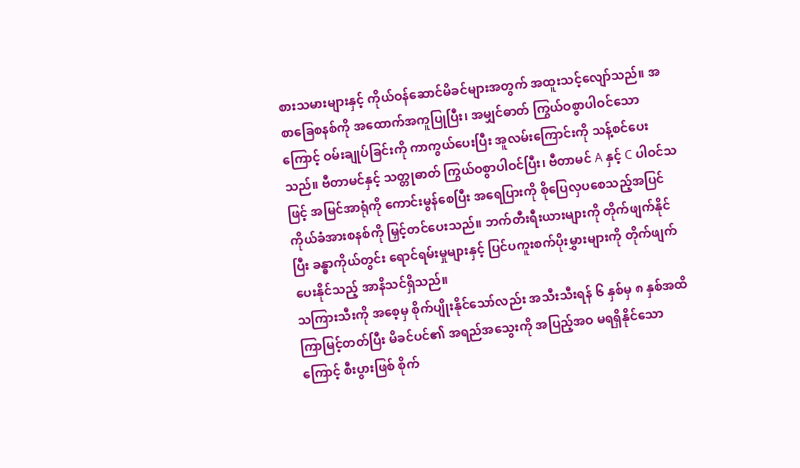စားသမားများနှင့် ကိုယ်ဝန်ဆောင်မိခင်များအတွက် အထူးသင့်လျော်သည်။ အစာခြေစနစ်ကို အထောက်အကူပြုပြီး၊ အမျှင်ဓာတ် ကြွယ်ဝစွာပါဝင်သောကြောင့် ဝမ်းချုပ်ခြင်းကို ကာကွယ်ပေးပြီး အူလမ်းကြောင်းကို သန့်စင်ပေးသည်။ ဗီတာမင်နှင့် သတ္တုဓာတ် ကြွယ်ဝစွာပါဝင်ပြီး၊ ဗီတာမင် A နှင့် C ပါဝင်သဖြင့် အမြင်အာရုံကို ကောင်းမွန်စေပြီး အရေပြားကို စိုပြေလှပစေသည့်အပြင် ကိုယ်ခံအားစနစ်ကို မြှင့်တင်ပေးသည်။ ဘက်တီးရီးယားများကို တိုက်ဖျက်နိုင်ပြီး ခန္ဓာကိုယ်တွင်း ရောင်ရမ်းမှုများနှင့် ပြင်ပကူးစက်ပိုးမွှားများကို တိုက်ဖျက်ပေးနိုင်သည့် အာနိသင်ရှိသည်။
သကြားသီးကို အစေ့မှ စိုက်ပျိုးနိုင်သော်လည်း အသီးသီးရန် ၆ နှစ်မှ ၈ နှစ်အထိ ကြာမြင့်တတ်ပြီး မိခင်ပင်၏ အရည်အသွေးကို အပြည့်အဝ မရရှိနိုင်သောကြောင့် စီးပွားဖြစ် စိုက်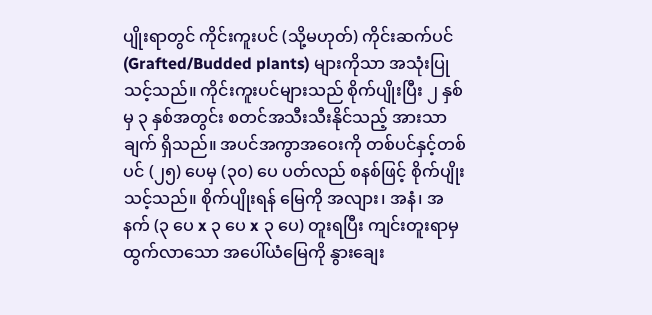ပျိုးရာတွင် ကိုင်းကူးပင် (သို့မဟုတ်) ကိုင်းဆက်ပင် (Grafted/Budded plants) များကိုသာ အသုံးပြုသင့်သည်။ ကိုင်းကူးပင်များသည် စိုက်ပျိုးပြီး ၂ နှစ်မှ ၃ နှစ်အတွင်း စတင်အသီးသီးနိုင်သည့် အားသာချက် ရှိသည်။ အပင်အကွာအဝေးကို တစ်ပင်နှင့်တစ်ပင် (၂၅) ပေမှ (၃၀) ပေ ပတ်လည် စနစ်ဖြင့် စိုက်ပျိုးသင့်သည်။ စိုက်ပျိုးရန် မြေကို အလျား၊ အနံ၊ အနက် (၃ ပေ x ၃ ပေ x ၃ ပေ) တူးရပြီး ကျင်းတူးရာမှ ထွက်လာသော အပေါ်ယံမြေကို နွားချေး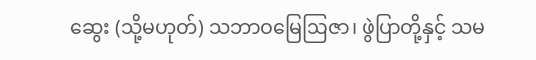ဆွေး (သို့မဟုတ်) သဘာဝမြေဩဇာ၊ ဖွဲပြာတို့နှင့် သမ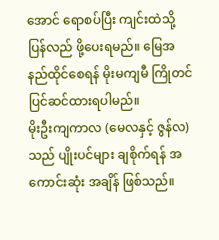အောင် ရောစပ်ပြီး ကျင်းထဲသို့ ပြန်လည် ဖို့ပေးရမည်။ မြေအနည်ထိုင်စေရန် မိုးမကျမီ ကြိုတင်ပြင်ဆင်ထားရပါမည်။
မိုးဦးကျကာလ (မေလနှင့် ဇွန်လ) သည် ပျိုးပင်များ ချစိုက်ရန် အကောင်းဆုံး အချိန် ဖြစ်သည်။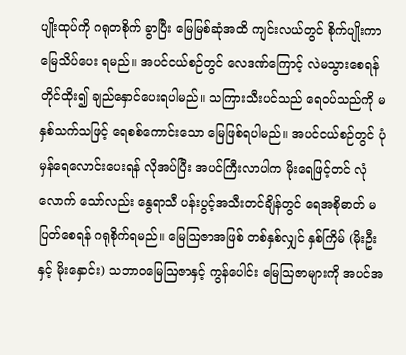ပျိုးထုပ်ကို ဂရုတစိုက် ခွာပြီး မြေမြစ်ဆုံအထိ ကျင်းလယ်တွင် စိုက်ပျိုးကာ မြေသိပ်ပေး ရမည်။ အပင်ငယ်စဉ်တွင် လေဒဏ်ကြောင့် လဲမသွားစေရန် တိုင်ထိုး၍ ချည်နှောင်ပေးရပါမည်။ သကြားသီးပင်သည် ရေဝပ်သည်ကို မနှစ်သက်သဖြင့် ရေစစ်ကောင်းသော မြေဖြစ်ရပါမည်။ အပင်ငယ်စဉ်တွင် ပုံမှန်ရေလောင်းပေးရန် လိုအပ်ပြီး အပင်ကြီးလာပါက မိုးရေဖြင့်တင် လုံလောက် သော်လည်း နွေရာသီ ပန်းပွင့်အသီးတင်ချိန်တွင် ရေအစိုဓာတ် မပြတ်စေရန် ဂရုစိုက်ရမည်။ မြေဩဇာအဖြစ် တစ်နှစ်လျှင် နှစ်ကြိမ် (မိုးဦးနှင့် မိုးနှောင်း) သဘာဝမြေဩဇာနှင့် ကွန်ပေါင်း မြေဩဇာများကို အပင်အ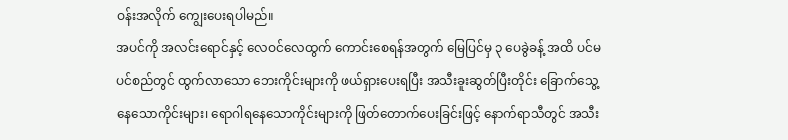ဝန်းအလိုက် ကျွေးပေးရပါမည်။
အပင်ကို အလင်းရောင်နှင့် လေဝင်လေထွက် ကောင်းစေရန်အတွက် မြေပြင်မှ ၃ ပေခွဲခန့် အထိ ပင်မပင်စည်တွင် ထွက်လာသော ဘေးကိုင်းများကို ဖယ်ရှားပေးရပြီး အသီးခူးဆွတ်ပြီးတိုင်း ခြောက်သွေ့နေသောကိုင်းများ၊ ရောဂါရနေသောကိုင်းများကို ဖြတ်တောက်ပေးခြင်းဖြင့် နောက်ရာသီတွင် အသီး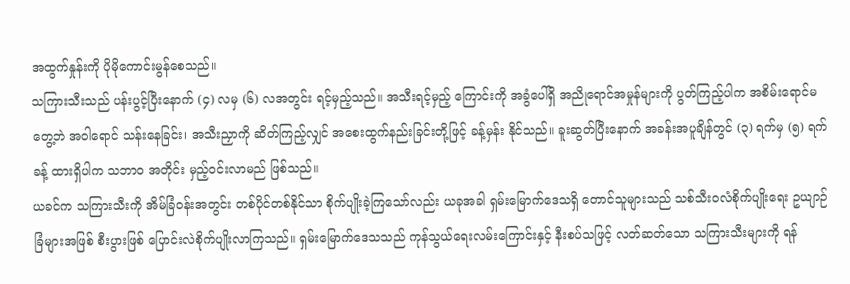အထွက်နှုန်းကို ပိုမိုကောင်းမွန်စေသည်။
သကြားသီးသည် ပန်းပွင့်ပြီးနောက် (၄) လမှ (၆) လအတွင်း ရင့်မှည့်သည်။ အသီးရင့်မှည့် ကြောင်းကို အခွံပေါ်ရှိ အညိုရောင်အမှုန်များကို ပွတ်ကြည့်ပါက အစိမ်းရောင်မတွေ့ဘဲ အဝါရောင် သန်းနေခြင်း၊ အသီးညှာကို ဆိတ်ကြည့်လျှင် အစေးထွက်နည်းခြင်းတို့ဖြင့် ခန့်မှန်း နိုင်သည်။ ခူးဆွတ်ပြီးနောက် အခန်းအပူချိန်တွင် (၃) ရက်မှ (၅) ရက်ခန့် ထားရှိပါက သဘာဝ အတိုင်း မှည့်ဝင်းလာမည် ဖြစ်သည်။
ယခင်က သကြားသီးကို အိမ်ခြံဝန်းအတွင်း တစ်ပိုင်တစ်နိုင်သာ စိုက်ပျိုးခဲ့ကြသော်လည်း ယခုအခါ ရှမ်းမြောက်ဒေသရှိ တောင်သူများသည် သစ်သီးဝလံစိုက်ပျိုးရေး ဥယျာဉ်ခြံများအဖြစ် စီးပွားဖြစ် ပြောင်းလဲစိုက်ပျိုးလာကြသည်။ ရှမ်းမြောက်ဒေသသည် ကုန်သွယ်ရေးလမ်းကြောင်းနှင့် နီးစပ်သဖြင့် လတ်ဆတ်သော သကြားသီးများကို ရန်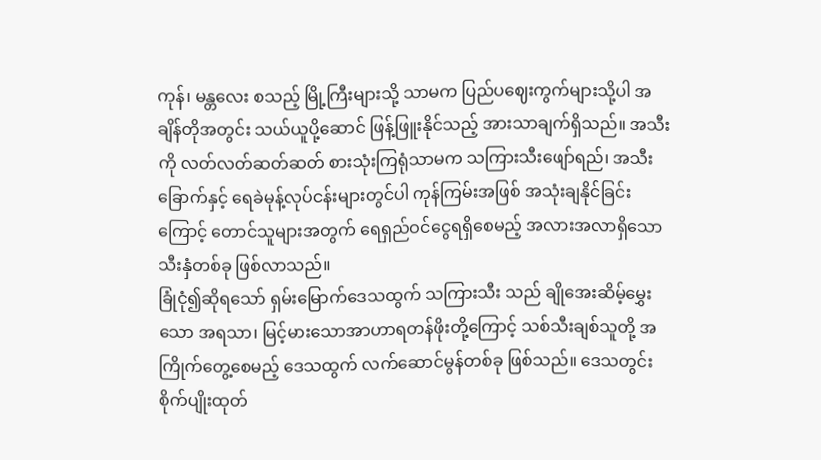ကုန်၊ မန္တလေး စသည့် မြို့ကြီးများသို့ သာမက ပြည်ပဈေးကွက်များသို့ပါ အချိန်တိုအတွင်း သယ်ယူပို့ဆောင် ဖြန့်ဖြူးနိုင်သည့် အားသာချက်ရှိသည်။ အသီးကို လတ်လတ်ဆတ်ဆတ် စားသုံးကြရုံသာမက သကြားသီးဖျော်ရည်၊ အသီးခြောက်နှင့် ရေခဲမုန့်လုပ်ငန်းများတွင်ပါ ကုန်ကြမ်းအဖြစ် အသုံးချနိုင်ခြင်းကြောင့် တောင်သူများအတွက် ရေရှည်ဝင်ငွေရရှိစေမည့် အလားအလာရှိသော သီးနှံတစ်ခု ဖြစ်လာသည်။
ခြုံငုံ၍ဆိုရသော် ရှမ်းမြောက်ဒေသထွက် သကြားသီး သည် ချိုအေးဆိမ့်မွှေးသော အရသာ၊ မြင့်မားသောအာဟာရတန်ဖိုးတို့ကြောင့် သစ်သီးချစ်သူတို့ အကြိုက်တွေ့စေမည့် ဒေသထွက် လက်ဆောင်မွန်တစ်ခု ဖြစ်သည်။ ဒေသတွင်း စိုက်ပျိုးထုတ်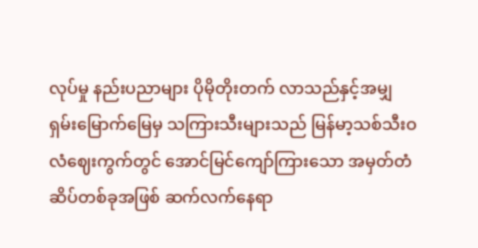လုပ်မှု နည်းပညာများ ပိုမိုတိုးတက် လာသည်နှင့်အမျှ ရှမ်းမြောက်မြေမှ သကြားသီးများသည် မြန်မာ့သစ်သီးဝလံဈေးကွက်တွင် အောင်မြင်ကျော်ကြားသော အမှတ်တံဆိပ်တစ်ခုအဖြစ် ဆက်လက်နေရာ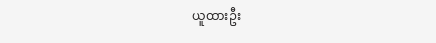ယူထားဦး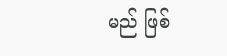မည် ဖြစ်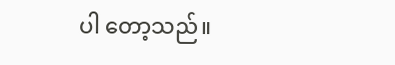ပါ တော့သည်။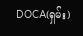DOCA(ရှမ်း)